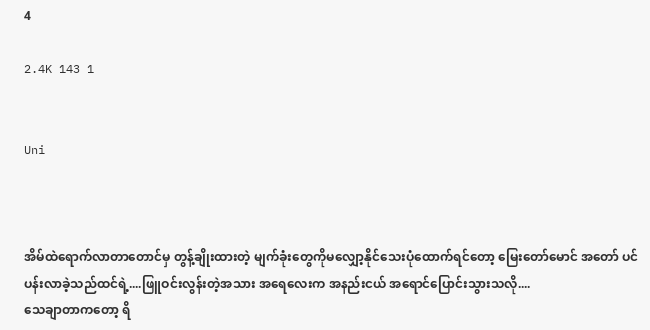4

2.4K 143 1


Uni



အိမ်ထဲရောက်လာတာတောင်မှ တွန့်ချိုးထားတဲ့ မျက်ခုံးတွေကိုမလျှော့နိုင်သေးပုံထောက်ရင်တော့ မြေးတော်မောင် အတော် ပင်ပန်းလာခဲ့သည်ထင်ရဲ့....ဖြူဝင်းလွန်းတဲ့အသား အရေလေးက အနည်းငယ် အရောင်ပြောင်းသွားသလို....
သေချာတာကတော့ ရိ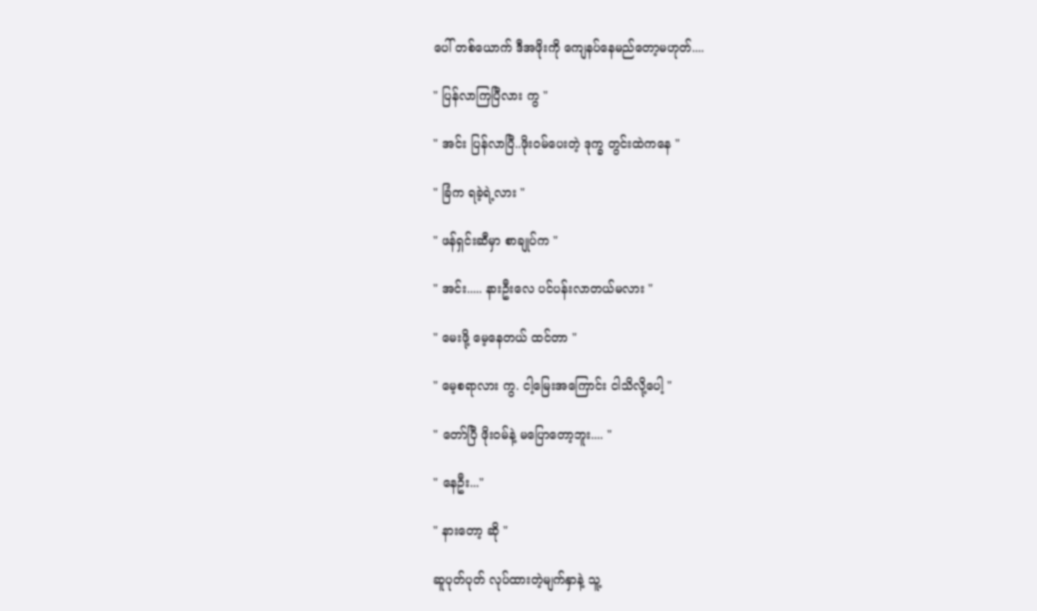ပေါ် တစ်ယောက် ဒီအဖိုးကို ကျေနပ်နေမည်တော့မဟုတ်....

" ပြန်လာကြပြီလား ကွ "

" အင်း ပြန်လာပြီ..ဖိုးဝမ်ပေးတဲ့ ဒုက္ခ တွင်းထဲကနေ "

" ခြံက ရခဲ့ရဲ့လား "

" ဖန်ရှင်းဆီမှာ စာချုပ်က "

" အင်း..... နားဦးလေ ပင်ပန်းလာတယ်မလား "

" မေးဖို့ မေ့နေတယ် ထင်တာ "

" မေ့စရာလား ကွ. ငါ့မြေးအကြောင်း ငါသိလို့ပေါ့ "

" တော်ပြီ ဖိုးဝမ်နဲ့ မပြောတော့ဘူး.... "

" နေဦး..."

" နားတော့ ဆို "

ဆူပုတ်ပုတ် လုပ်ထားတဲ့မျက်နှာနဲ့ သူ့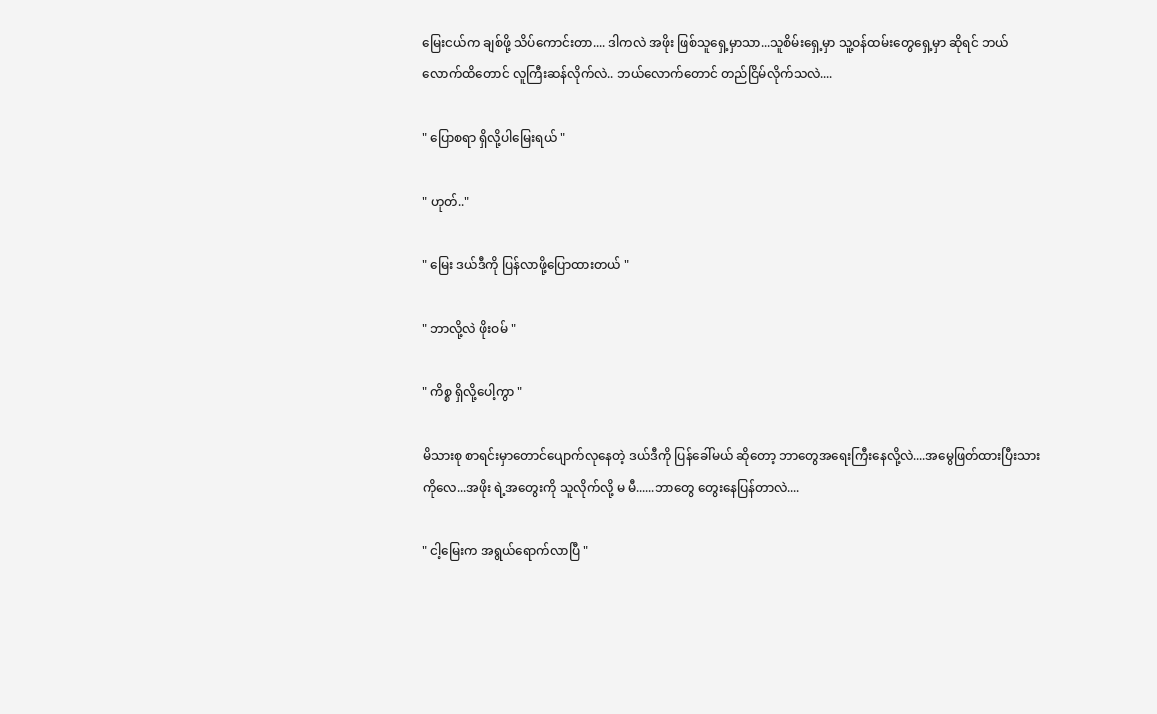မြေးငယ်က ချစ်ဖို့ သိပ်ကောင်းတာ.... ဒါကလဲ အဖိုး ဖြစ်သူရှေ့မှာသာ...သူစိမ်းရှေ့မှာ သူ့ဝန်ထမ်းတွေရှေ့မှာ ဆိုရင် ဘယ်လောက်ထိတောင် လူကြီးဆန်လိုက်လဲ.. ဘယ်လောက်တောင် တည်ငြိမ်လိုက်သလဲ....

" ပြောစရာ ရှိလို့ပါမြေးရယ် "

" ဟုတ်.."

" မြေး ဒယ်ဒီကို ပြန်လာဖို့ပြောထားတယ် "

" ဘာလို့လဲ ဖိုးဝမ် "

" ကိစ္စ ရှိလို့ပေါ့ကွာ "

မိသားစု စာရင်းမှာတောင်ပျောက်လုနေတဲ့ ဒယ်ဒီကို ပြန်ခေါ်မယ် ဆိုတော့ ဘာတွေအရေးကြီးနေလို့လဲ....အမွေဖြတ်ထားပြီးသားကိုလေ...အဖိုး ရဲ့အတွေးကို သူလိုက်လို့ မ မီ......ဘာတွေ တွေးနေပြန်တာလဲ....

" ငါ့မြေးက အရွယ်ရောက်လာပြီ "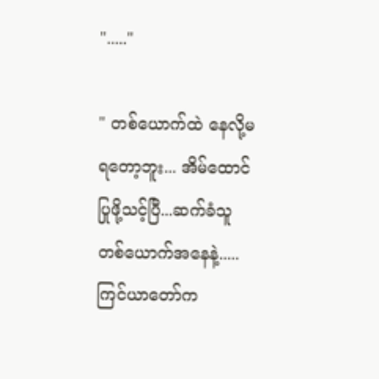"....."

" တစ်ယောက်ထဲ နေလို့မရတော့ဘူး... အိမ်ထောင်ပြုဖို့သင့်ပြီ...ဆက်ခံသူ တစ်ယောက်အနေနဲ့..... ကြင်ယာတော်က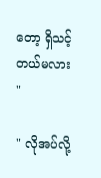တော့ ရှိသင့်တယ်မလား "

" လိုအပ်လို့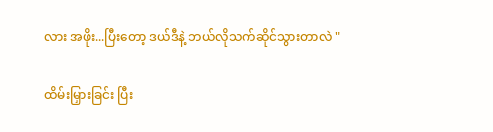လား အဖိုး...ပြီးတော့ ဒယ်ဒီနဲ့ ဘယ်လိုသက်ဆိုင်သွားတာလဲ "

ထိမ်းမြှားခြင်း ပြီး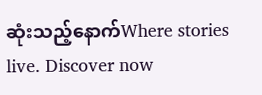ဆုံးသည့်နောက်Where stories live. Discover now